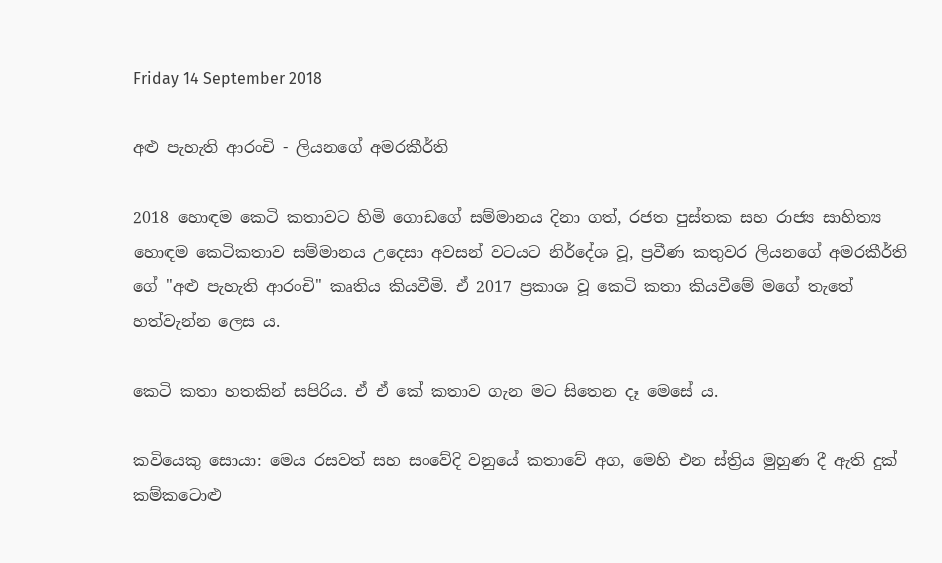Friday 14 September 2018

අළු පැහැති ආරංචි - ලියනගේ අමරකීර්ති

2018 හොඳම කෙටි කතාවට හිමි ගොඩගේ සම්මානය දිනා ගත්, රජත පුස්තක සහ රාජ්‍ය සාහිත්‍ය හොඳම කෙටිකතාව සම්මානය උදෙසා අවසන් වටයට නිර්දේශ වූ, ප්‍රවීණ කතුවර ලියනගේ අමරකීර්ති ගේ "අළු පැහැති ආරංචි" කෘතිය කියවීමි. ඒ 2017 ප්‍රකාශ වූ කෙටි කතා කියවීමේ මගේ තැතේ හත්වැන්න ලෙස ය.

කෙටි කතා හතකින් සපිරිය. ඒ ඒ කේ කතාව ගැන මට සිතෙන දෑ මෙසේ ය.

කවියෙකු සොයා: මෙය රසවත් සහ සංවේදි වනුයේ කතාවේ අග, මෙහි එන ස්ත්‍රිය මුහුණ දී ඇති දුක් කම්කටොළු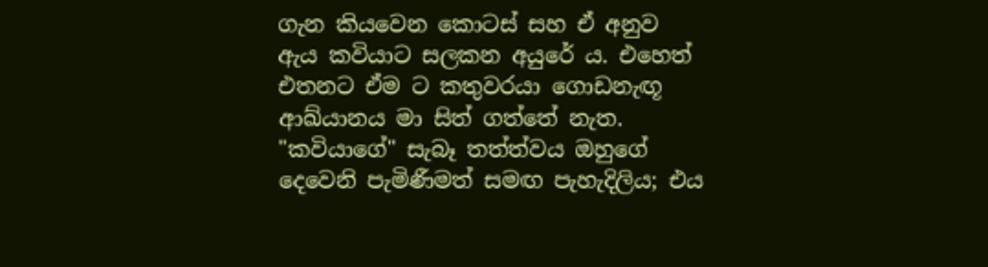ගැන කියවෙන කොටස් සහ ඒ අනුව ඇය කවියාට සලකන අයුරේ ය. එහෙත් එතනට ඒම ට කතුවරයා ගොඩනැඟූ ආඛ්යානය මා සිත් ගත්තේ නැත. "කවියාගේ" සැබෑ තත්ත්වය ඔහුගේ දෙවෙනි පැමිණීමත් සමඟ පැහැදිලිය; එය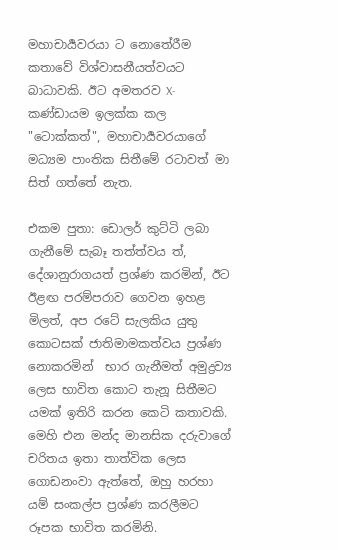මහාචාර්‍යවරයා ට නොතේරීම කතාවේ විශ්වාසනීයත්වයට බාධාවකි. ඊට අමතරව X-කණ්ඩායම ඉලක්ක කල "ටොක්කත්", මහාචාර්‍යවරයාගේ මධ්‍යම පාංතික සිතීමේ රටාවත් මා සිත් ගත්තේ නැත.

එකම පුතා: ඩොලර් කුට්ටි ලබා ගැනීමේ සැබෑ තත්ත්වය ත්, දේශානුරාගයත් ප්‍රශ්ණ කරමින්, ඊට ඊළඟ පරම්පරාව ගෙවන ඉහළ මිලත්, අප රටේ සැලකිය යුතු කොටසක් ජාතිමාමකත්වය ප්‍රශ්ණ නොකරමින්  භාර ගැනීමත් අමුද්‍රව්‍ය ලෙස භාවිත කොට තැනූ සිතීමට යමක් ඉතිරි කරන කෙටි කතාවකි. මෙහි එන මන්ද මානසික දරුවාගේ චරිතය ඉතා තාත්වික ලෙස ගොඩනංවා ඇත්තේ, ඔහු හරහා යම් සංකල්ප ප්‍රශ්ණ කරලීමට රූපක භාවිත කරමිනි.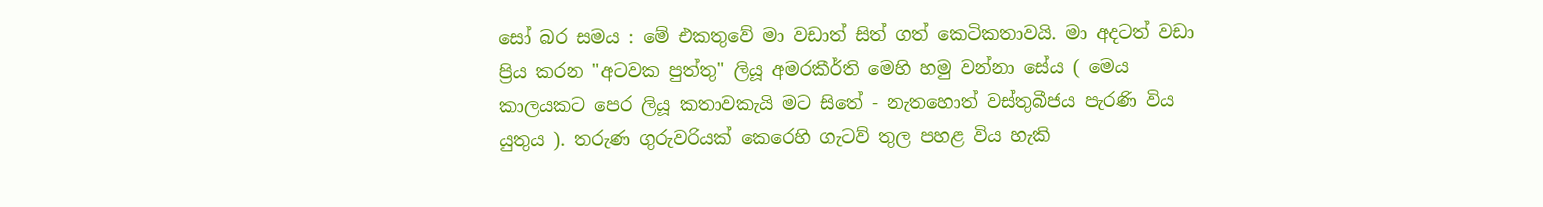සෝ බර සමය : මේ එකතුවේ මා වඩාත් සිත් ගත් කෙටිකතාවයි. මා අදටත් වඩා ප්‍රිය කරන "අටවක පුත්තු" ලියූ අමරකීර්ති මෙහි හමු වන්නා සේය ( මෙය කාලයකට පෙර ලියූ කතාවකැයි මට සිතේ - නැතහොත් වස්තුබීජය පැරණි විය යුතුය ). තරුණ ගුරුවරියක් කෙරෙහි ගැටව් තුල පහළ විය හැකි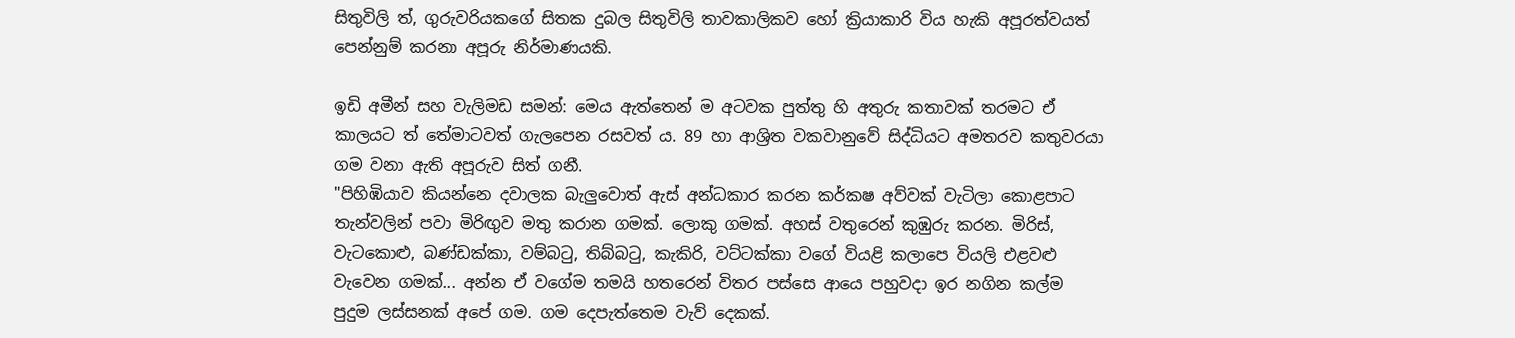සිතුවිලි ත්, ගුරුවරියකගේ සිතක දුබල සිතුවිලි තාවකාලිකව හෝ ක්‍රියාකාරි විය හැකි අපූරත්වයත් පෙන්නුම් කරනා අපූරු නිර්මාණයකි.

ඉඩි අමීන් සහ වැලිමඩ සමන්: මෙය ඇත්තෙන් ම අටවක පුත්තු හි අතුරු කතාවක් තරමට ඒ කාලයට ත් තේමාටවත් ගැලපෙන රසවත් ය. 89 හා ආශ්‍රිත වකවානුවේ සිද්ධියට අමතරව කතුවරයා ගම වනා ඇති අපූරුව සිත් ගනී.
"පිහිඹියාව කියන්නෙ දවාලක බැලුවොත් ඇස් අන්ධකාර කරන කර්කෂ අව්වක් වැටිලා කොළපාට තැන්වලින් පවා මිරිඟුව මතු කරාන ගමක්. ලොකු ගමක්. අහස් වතුරෙන් කුඹුරු කරන. මිරිස්, වැටකොළු, බණ්ඩක්කා, වම්බටු, තිබ්බටු, කැකිරි, වට්ටක්කා වගේ වියළි කලාපෙ වියලි එළවළු වැවෙන ගමක්... අන්න ඒ වගේම තමයි හතරෙන් විතර පස්සෙ ආයෙ පහුවදා ඉර නගින කල්ම පුදුම ලස්සනක් අපේ ගම. ගම දෙපැත්තෙම වැව් දෙකක්.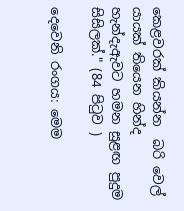කෙළවරක් කියන්න  බරි වෙල් යායක් තියෙන හින්ද හැන්දැඇවට හමන සුළඟ පුදුම සිසිලක්." (84 පිටුව )

දෙවෙනි රංගය: මෙම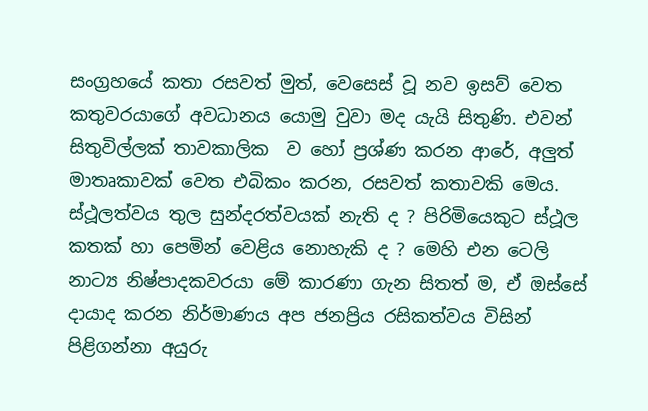සංග්‍රහයේ කතා රසවත් මුත්, වෙසෙස් වූ නව ඉසව් වෙත කතුවරයාගේ අවධානය යොමු වුවා මද යැයි සිතුණි. එවන් සිතුවිල්ලක් තාවකාලික  ව හෝ ප්‍රශ්ණ කරන ආරේ, අලුත් මාතෘකාවක් වෙත එබිකං කරන, රසවත් කතාවකි මෙය. ස්ථූලත්වය තුල සුන්දරත්වයක් නැති ද ? පිරිමියෙකුට ස්ථූල කතක් හා පෙමින් වෙළිය නොහැකි ද ? මෙහි එන ටෙලි නාට්‍ය නිෂ්පාදකවරයා මේ කාරණා ගැන සිතත් ම, ඒ ඔස්සේ දායාද කරන නිර්මාණය අප ජනප්‍රිය රසිකත්වය විසින් පිළිගන්නා අයුරු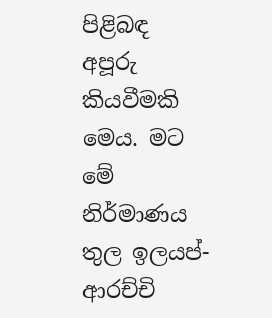පිළිබඳ අපූරු කියවීමකි මෙය. මට මේ නිර්මාණය තුල ඉලයප්-ආරච්චි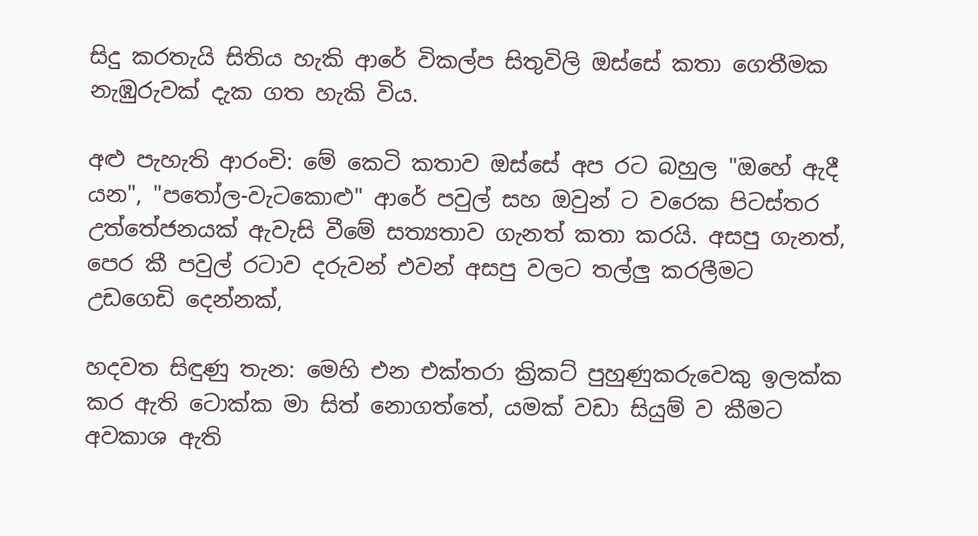සිදු කරතැයි සිතිය හැකි ආරේ විකල්ප සිතුවිලි ඔස්සේ කතා ගෙතීමක නැඹුරුවක් දැක ගත හැකි විය.

අළු පැහැති ආරංචි: මේ කෙටි කතාව ඔස්සේ අප රට බහුල "ඔහේ ඇදී යන", "පතෝල-වැටකොළු" ආරේ පවුල් සහ ඔවුන් ට වරෙක පිටස්තර උත්තේජනයක් ඇවැසි වීමේ සත්‍යතාව ගැනත් කතා කරයි. අසපු ගැනත්, පෙර කී පවුල් රටාව දරුවන් එවන් අසපු වලට තල්ලු කරලීමට උඩගෙඩි දෙන්නක්,

හදවත සිඳුණු තැන: මෙහි එන එක්තරා ක්‍රිකට් පුහුණුකරුවෙකු ඉලක්ක කර ඇති ටොක්ක මා සිත් නොගත්තේ, යමක් වඩා සියුම් ව කීමට අවකාශ ඇති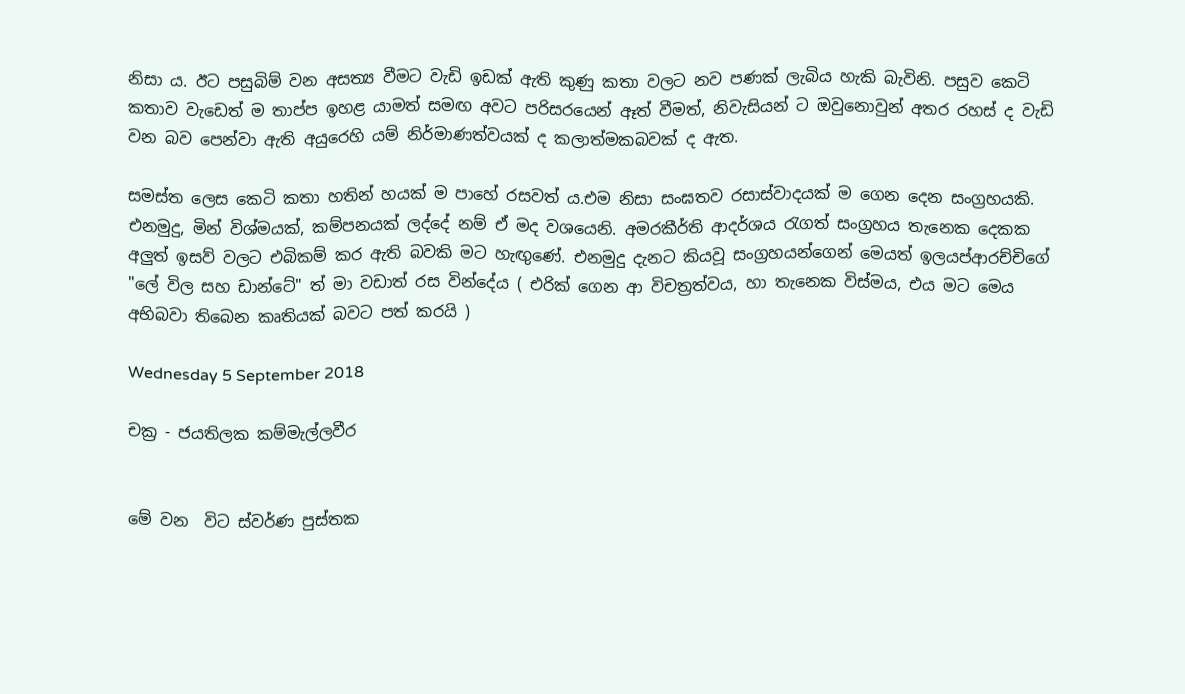නිසා ය. ඊට පසුබිම් වන අසත්‍ය වීමට වැඩි ඉඩක් ඇති කුණු කතා වලට නව පණක් ලැබිය හැකි බැවිනි. පසුව කෙටි කතාව වැඩෙත් ම තාප්ප ඉහළ යාමත් සමඟ අවට පරිසරයෙන් ඈත් වීමත්, නිවැසියන් ට ඔවුනොවුන් අතර රහස් ද වැඩි වන බව පෙන්වා ඇති අයුරෙහි යම් නිර්මාණත්වයක් ද කලාත්මකබවක් ද ඇත.

සමස්ත ලෙස කෙටි කතා හතින් හයක් ම පාහේ රසවත් ය.එම නිසා සංඝතව රසාස්වාදයක් ම ගෙන දෙන සංග්‍රහයකි. එනමුදු, මින් විශ්මයක්, කම්පනයක් ලද්දේ නම් ඒ මද වශයෙනි. අමරකීර්ති ආදර්ශය රැගත් සංග්‍රහය තැනෙක දෙකක අලුත් ඉසව් වලට එබිකම් කර ඇති බවකි මට හැඟුණේ. එනමුදු දැනට කියවූ සංග්‍රහයන්ගෙන් මෙයත් ඉලයප්ආරච්චිගේ "ලේ විල සහ ඩාන්ටේ" ත් මා වඩාත් රස වින්දේය ( එරික් ගෙන ආ විචත්‍රත්වය, හා තැනෙක විස්මය, එය මට මෙය අභිබවා තිබෙන කෘතියක් බවට පත් කරයි )

Wednesday 5 September 2018

චක්‍ර - ජයතිලක කම්මැල්ලවීර


මේ වන  විට ස්වර්ණ පුස්තක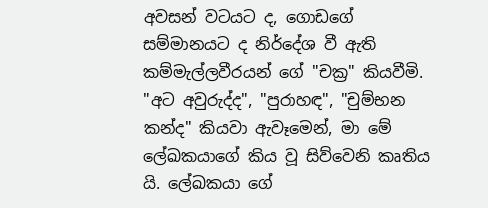අවසන් වටයට ද, ගොඩගේ සම්මානයට ද නිර්දේශ වී ඇති කම්මැල්ලවීරයන් ගේ "චක්‍ර" කියවීමි. "අට අවුරුද්ද", "පුරාහඳ", "චුම්භන කන්ද" කියවා ඇවෑමෙන්, මා මේ ලේඛකයාගේ කිය වූ සිව්වෙනි කෘතිය යි. ලේඛකයා ගේ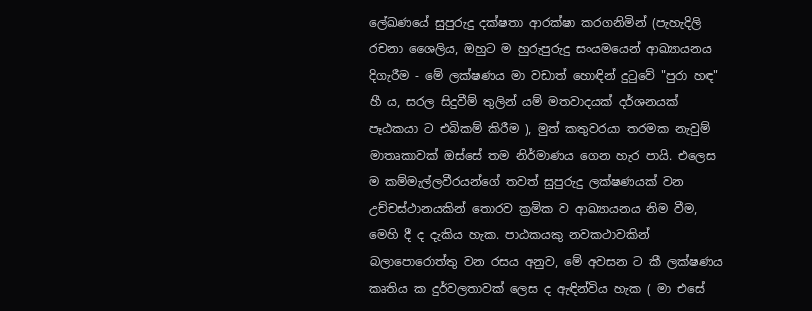ලේඛණයේ සුපුරුදු දක්ෂතා ආරක්ෂා කරගනිමින් (පැහැදිලි රචනා ශෛලිය, ඔහුට ම හුරුපුරුදු සංයමයෙන් ආඛ්‍යායනය දිගැරීම - මේ ලක්ෂණය මා වඩාත් හොඳින් දුටුවේ "පුරා හඳ" හී ය, සරල සිදුවීම් තුලින් යම් මතවාදයක් දර්ශනයක් පෑඨකයා ට එබිකම් කිරීම ), මුත් කතුවරයා තරමක නැවුම් මාතෘකාවක් ඔස්සේ තම නිර්මාණය ගෙන හැර පායි. එලෙස ම කම්මැල්ලවීරයන්ගේ තවත් සුපුරුදු ලක්ෂණයක් වන උච්චස්ථානයකින් තොරව ක්‍රමික ව ආඛ්‍යායනය නිම වීම, මෙහි දී ද දැකිය හැක. පාඨකයකු නවකථාවකින් බලාපොරොත්තු වන රසය අනුව, මේ අවසන ට කී ලක්ෂණය කෘතිය ක දුර්වලතාවක් ලෙස ද ඇඳින්විය හැක ( මා එසේ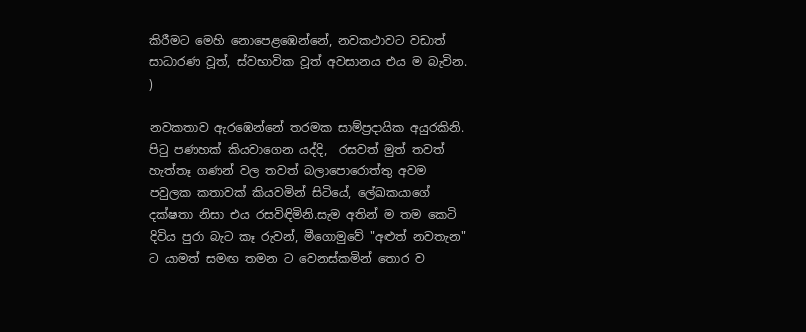කිරීමට මෙහි නොපෙළඹෙන්නේ, නවකථාවට වඩාත් සාධාරණ වූත්, ස්වභාවික වූත් අවසානය එය ම බැවින. )

නවකතාව ඇරඹෙන්නේ තරමක සාම්ප්‍රදායික අයුරකිනි. පිටු පණහක් කියවාගෙන යද්දි,  රසවත් මුත් තවත් හැත්තෑ ගණන් වල තවත් බලාපොරොත්තු අවම පවුලක කතාවක් කියවමින් සිටියේ, ලේඛකයාගේ දක්ෂතා නිසා එය රසවිඳිමිනි.සැම අතින් ම තම කෙටි දිවිය පුරා බැට කෑ රුවන්, මීගොමුවේ "අළුත් නවතැන" ට යාමත් සමඟ තමන ට වෙනස්කමින් තොර ව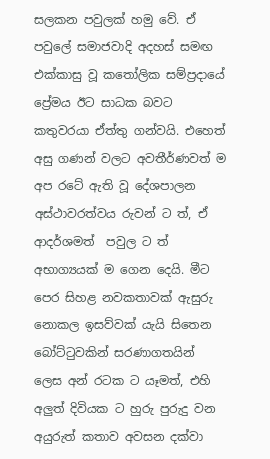සලකන පවුලක් හමු වේ. ඒ පවුලේ සමාජවාදි අදහස් සමඟ එක්කාසු වූ කතෝලික සම්ප්‍රදායේ ප්‍රේමය ඊට සාධක බවට කතුවරයා ඒත්තු ගන්වයි. එහෙත් අසු ගණන් වලට අවතීර්ණවත් ම අප රටේ ඇති වූ දේශපාලන අස්ථාවරත්වය රුවන් ට ත්, ඒ ආදර්ශමත්  පවුල ට ත් අභාග්‍යයක් ම ගෙන දෙයි. මීට පෙර සිහළ නවකතාවක් ඇසුරු නොකල ඉසව්වක් යැයි සිතෙන බෝට්ටුවකින් සරණාගතයින් ලෙස අන් රටක ට යෑමත්, එහි අලුත් දිවියක ට හුරු පුරුදු වන අයුරුත් කතාව අවසන දක්වා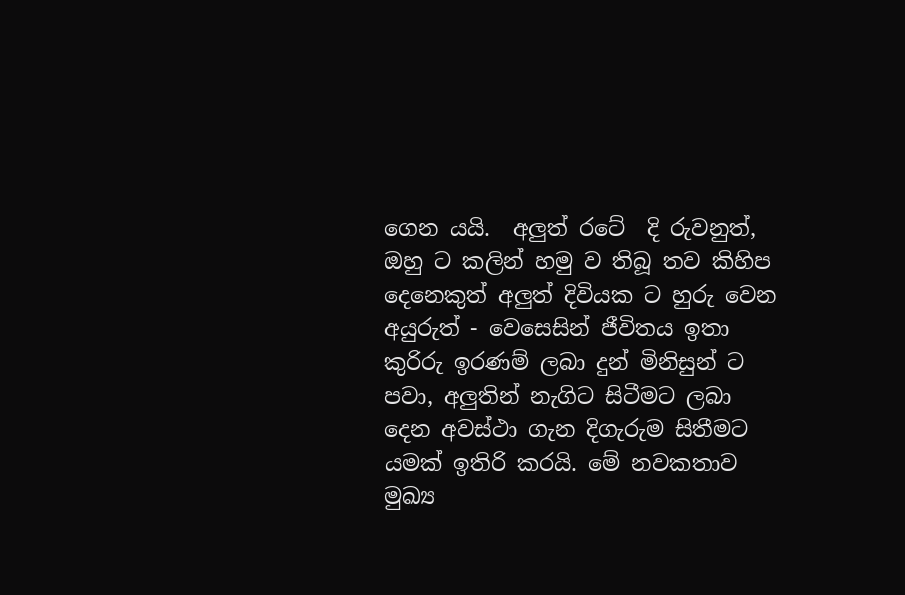ගෙන යයි.  අලුත් රටේ  දි රුවනුත්, ඔහු ට කලින් හමු ව තිබූ තව කිහිප දෙනෙකුත් අලුත් දිවියක ට හුරු වෙන අයුරුත් - වෙසෙසින් ජීවිතය ඉතා කුරිරු ඉරණම් ලබා දුන් මිනිසුන් ට පවා, අලුතින් නැගිට සිටීමට ලබා දෙන අවස්ථා ගැන දිගැරුම සිතීමට යමක් ඉතිරි කරයි. මේ නවකතාව මුඛ්‍ය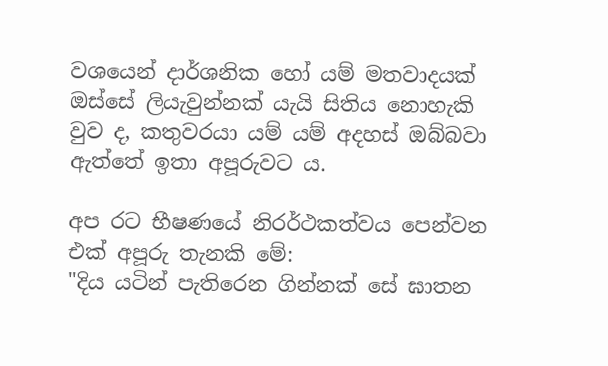වශයෙන් දාර්ශනික හෝ යම් මතවාදයක් ඔස්සේ ලියැවුන්නක් යැයි සිතිය නොහැකි වුව ද, කතුවරයා යම් යම් අදහස් ඔබ්බවා ඇත්තේ ඉතා අපූරුවට ය.

අප රට භීෂණයේ නිරර්ථකත්වය පෙන්වන එක් අපූරු තැනකි මේ:
"දිය යටින් පැතිරෙන ගින්නක් සේ ඝාතන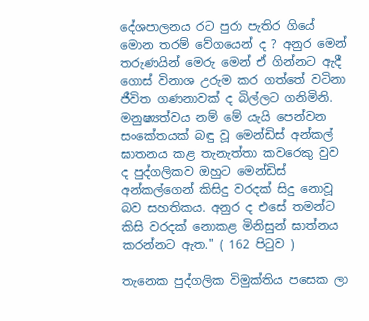දේශපාලනය රට පුරා පැතිර ගියේ මොන තරම් වේගයෙන් ද ? අනුර මෙන් තරුණයින් මෙරු මෙන් ඒ ගින්නට ඇදී ගොස් විනාශ උරුම කර ගත්තේ වටිනා ජීවිත ගණනාවක් ද බිල්ලට ගනිමිනි. මනුෂ්‍යත්වය නම් මේ යැයි පෙන්වන සංකේතයක් බඳු වූ මෙන්ඩිස් අන්කල් ඝාතනය කළ තැනැත්තා කවරෙකු වුව ද පුද්ගලිකව ඔහුට මෙන්ඩිස් අන්කල්ගෙන් කිසිදු වරදක් සිදු නොවූ බව සහතිකය. අනුර ද එසේ තමන්ට කිසි වරදක් නොකළ මිනිසුන් ඝාත්නය කරන්නට ඇත." ( 162 පිටුව )

තැනෙක පුද්ගලික විමුක්තිය පසෙක ලා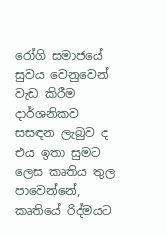රෝගි සමාජයේ සුවය වෙනුවෙන් වැඩ කිරීම දාර්ශනිකව සසඳන ලැබුව ද එය ඉතා සුමට ලෙස කෘතිය තුල පාවෙන්නේ, කෘතියේ රිද්මයට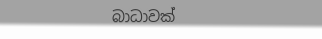බාධාවක්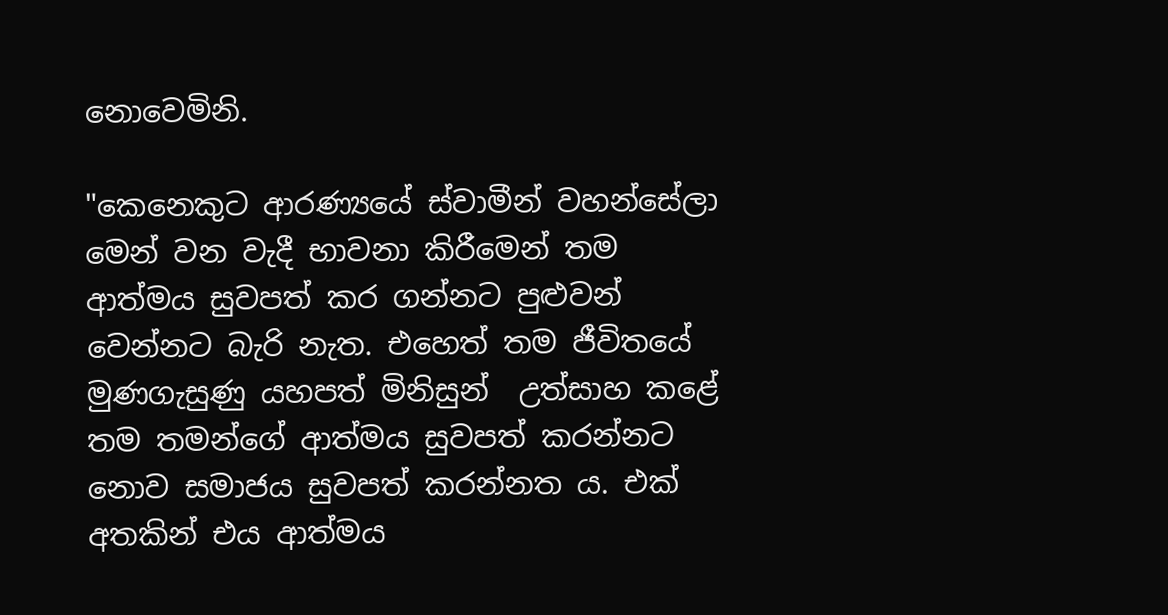නොවෙමිනි.

"කෙනෙකුට ආරණ්‍යයේ ස්වාමීන් වහන්සේලා මෙන් වන වැදී භාවනා කිරීමෙන් තම ආත්මය සුවපත් කර ගන්නට පුළුවන් වෙන්නට බැරි නැත. එහෙත් තම ජීවිතයේ මුණගැසුණු යහපත් මිනිසුන්  උත්සාහ කළේ තම තමන්ගේ ආත්මය සුවපත් කරන්නට නොව සමාජය සුවපත් කරන්නත ය. එක් අතකින් එය ආත්මය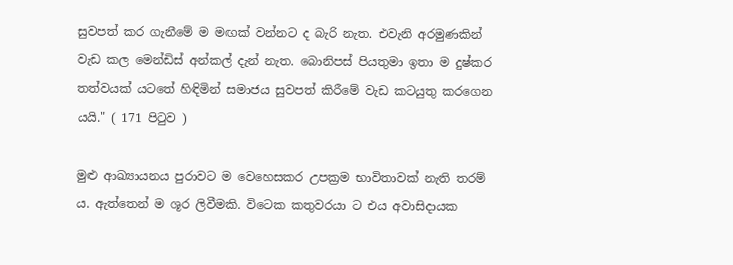සුවපත් කර ගැනීමේ ම මඟක් වන්නට ද බැරි නැත. එවැනි අරමුණකින් වැඩ කල මෙන්ඩිස් අන්කල් දැන් නැත. බොනිපස් පියතුමා ඉතා ම දුෂ්කර තත්වයක් යටතේ හිඳිමින් සමාජය සුවපත් කිරීමේ වැඩ කටයුතු කරගෙන යයි." ( 171 පිටුව )

මුළු ආඛ්‍යායනය පුරාවට ම වෙහෙසකර උපක්‍රම භාවිතාවක් නැති තරම් ය. ඇත්තෙන් ම ශූර ලිවීමකි. විටෙක කතුවරයා ට එය අවාසිදායක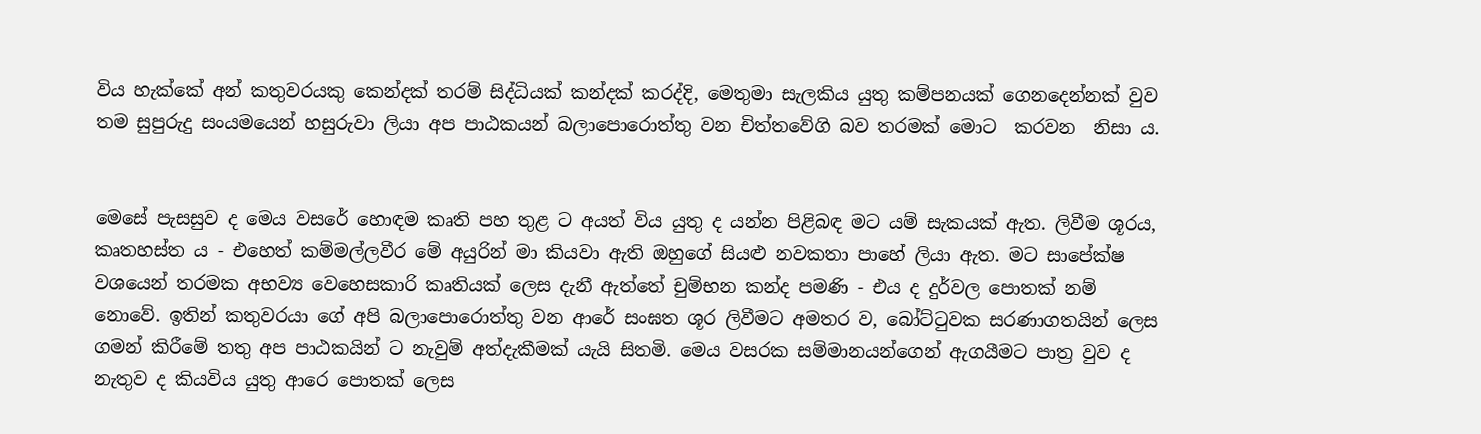විය හැක්කේ අන් කතුවරයකු කෙන්දක් තරම් සිද්ධියක් කන්දක් කරද්දි, මෙතුමා සැලකිය යුතු කම්පනයක් ගෙනදෙන්නක් වුව තම සුපුරුදු සංයමයෙන් හසුරුවා ලියා අප පාඨකයන් බලාපොරොත්තු වන චිත්තවේගි බව තරමක් මොට  කරවන  නිසා ය.


මෙසේ පැසසුව ද මෙය වසරේ හොඳම කෘති පහ තුළ ට අයත් විය යුතු ද යන්න පිළිබඳ මට යම් සැකයක් ඇත. ලිවීම ශූරය, කෘතහස්ත ය - එහෙත් කම්මල්ලවීර මේ අයුරින් මා කියවා ඇති ඔහුගේ සියළු නවකතා පාහේ ලියා ඇත. මට සාපේක්ෂ වශයෙන් තරමක අභව්‍ය වෙහෙසකාරි කෘතියක් ලෙස දැනී ඇත්තේ චුම්භන කන්ද පමණි - එය ද දුර්වල පොතක් නම් නොවේ. ඉතින් කතුවරයා ගේ අපි බලාපොරොත්තු වන ආරේ සංඝත ශූර ලිවීමට අමතර ව, බෝට්ටුවක සරණාගතයින් ලෙස ගමන් කිරීමේ තතු අප පාඨකයින් ට නැවුම් අත්දැකීමක් යැයි සිතමි. මෙය වසරක සම්මානයන්ගෙන් ඇගයීමට පාත්‍ර වුව ද නැතුව ද කියවිය යුතු ආරෙ පොතක් ලෙස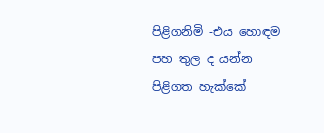පිළිගනිමි -එය හොඳම පහ තුල ද යන්න පිළිගත හැක්කේ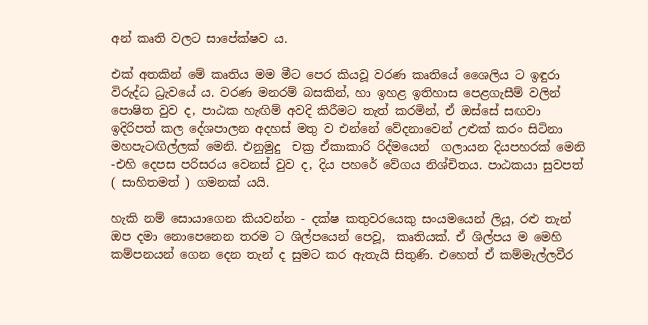අන් කෘති වලට සාපේක්ෂව ය.

එක් අතකින් මේ කෘතිය මම මීට පෙර කියවූ වරණ කෘතියේ ශෛලිය ට ඉඳුරා විරුද්ධ ධ්‍රැවයේ ය. වරණ මනරම් බසකින්, හා ඉහළ ඉතිහාස පෙළගැසීම් වලින් පොෂිත වුව ද, පාඨක හැඟිම් අවදි කිරීමට තැත් කරමින්, ඒ ඔස්සේ සඟවා ඉදිරිපත් කල දේශපාලන අදහස් මතු ව එන්නේ වේදනාවෙන් උළුක් කරං සිටිනා මහපැටඟිල්ලක් මෙනි. එනුමුදු  චක්‍ර ඒකාකාරි රිද්මයෙන්  ගලායන දියපහරක් මෙනි -එහි දෙපස පරිසරය වෙනස් වුව ද, දිය පහරේ වේගය නිශ්චිතය. පාඨකයා සුවපත් ( සාහිතමත් ) ගමනක් යයි.

හැකි නම් සොයාගෙන කියවන්න - දක්ෂ කතුවරයෙකු සංයමයෙන් ලියූ, රළු තැන් ඔප දමා නොපෙනෙන තරම ට ශිල්පයෙන් පෙවූ,  කෘතියක්. ඒ ශිල්පය ම මෙහි කම්පනයන් ගෙන දෙන තැන් ද සුමට කර ඇතැයි සිතුණි. එහෙත් ඒ කම්මැල්ලවීර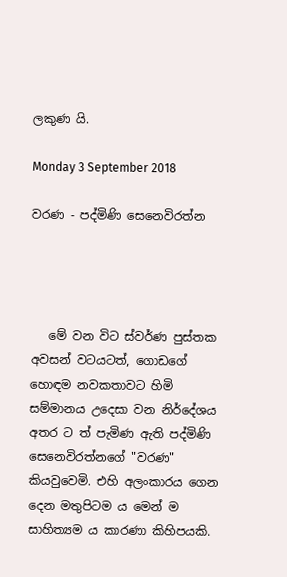ලකුණ යි.

Monday 3 September 2018

වරණ - පද්මිණි සෙනෙවිරත්න




   මේ වන විට ස්වර්ණ පුස්තක අවසන් වටයටත්, ගොඩගේ හොඳම නවකතාවට හිමි සම්මානය උදෙසා වන නිර්දේශය අතර ට ත් පැමිණ ඇති පද්මිණි සෙනෙවිරත්නගේ "වරණ" කියවුවෙමි. එහි අලංකාරය ගෙන දෙන මතුපිටම ය මෙන් ම සාහිත්‍යම ය කාරණා කිහිපයකි.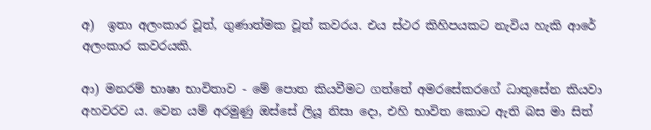අ)  ඉතා අලංකාර වූත්, ගුණාත්මක වූත් කවරය. එය ස්ථර කිහිපයකට නැවිය හැකි ආරේ අලංකාර කවරයකි.

ආ) මනරම් භාෂා භාවිතාව - මේ පොත කියවීමට ගත්තේ අමරසේකරගේ ධාතුසේන කියවා අහවරව ය. වෙන යම් අරමුණු ඔස්සේ ලියූ නිසා දො, එහි භාවිත කොට ඇති බස මා සිත්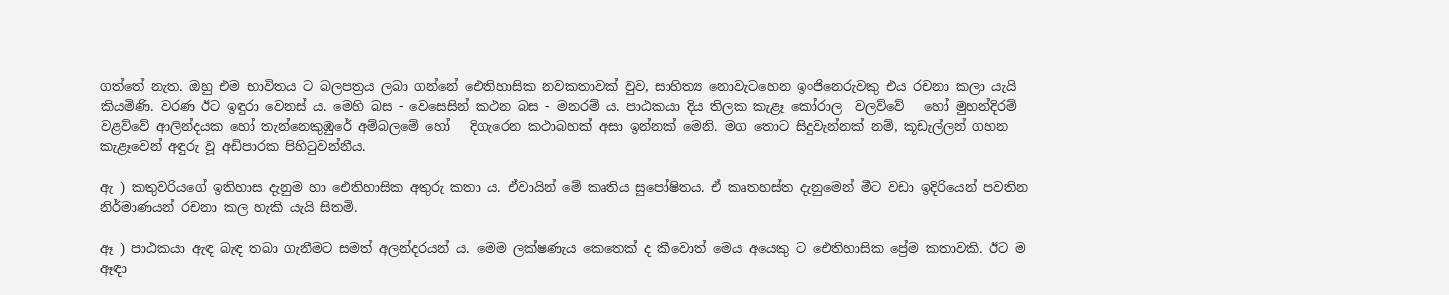ගත්තේ නැත. ඔහු එම භාවිතය ට බලපත්‍රය ලබා ගන්නේ ඓතිහාසික නවකතාවක් වුව, සාහිත්‍ය නොවැටහෙන ඉංජිනෙරුවකු එය රචනා කලා යැයි කියමිණි. වරණ ඊට ඉඳුරා වෙනස් ය. මෙහි බස - වෙසෙසින් කථන බස - මනරම් ය. පාඨකයා දිය තිලක කැළෑ කෝරාල  වලව්වේ   හෝ මුහන්දිරම් වළව්වේ ආලින්දයක හෝ තැන්නෙකුඹුරේ අම්බලමේ හෝ   දිගැරෙන කථාබහක් අසා ඉන්නක් මෙනි. මග තොට සිදුවැන්නක් නම්, කූඩැල්ලන් ගහන කැළෑවෙන් අඳුරු වූ අඩිපාරක පිහිටුවන්නීය.

ඇ ) කතුවරියගේ ඉතිහාස දැනුම හා ඓතිහාසික අතුරු කතා ය. ඒවායින් මේ කෘතිය සුපෝෂිතය. ඒ කෘතහස්ත දැනුමෙන් මීට වඩා ඉදිරියෙන් පවතින නිර්මාණයන් රචනා කල හැකි යැයි සිතමි.

ඈ ) පාඨකයා ඇඳ බැඳ තබා ගැනීමට සමත් අලන්දරයන් ය. මෙම ලක්ෂණැය කෙතෙක් ද කීවොත් මෙය අයෙකු ට ඓතිහාසික ප්‍රේම කතාවකි. ඊට ම ඈඳා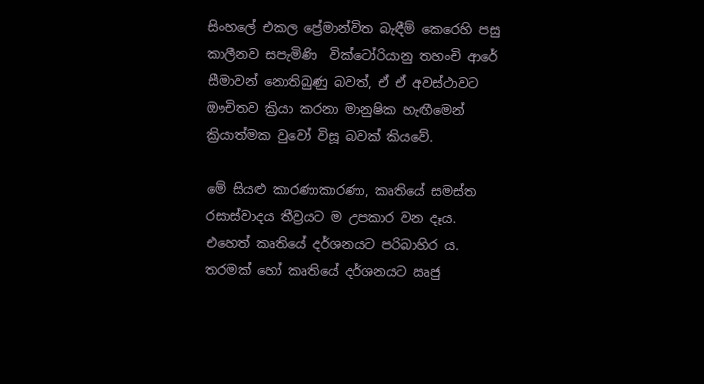සිංහලේ එකල ප්‍රේමාන්විත බැඳීම් කෙරෙහි පසු කාලීනව සපැමිණි  වික්ටෝරියානු තහංචි ආරේ සීමාවන් නොතිබුණු බවත්, ඒ ඒ අවස්ථාවට ඖචිතව ක්‍රියා කරනා මානුෂික හැඟීමෙන් ක්‍රියාත්මක වුවෝ විසූ බවක් කියවේ.

මේ සියළු කාරණාකාරණා, කෘතියේ සමස්ත රසාස්වාදය තීව්‍රයට ම උපකාර වන දෑය. එහෙත් කෘතියේ දර්ශනයට පරිබාහිර ය.  තරමක් හෝ කෘතියේ දර්ශනයට ඍජු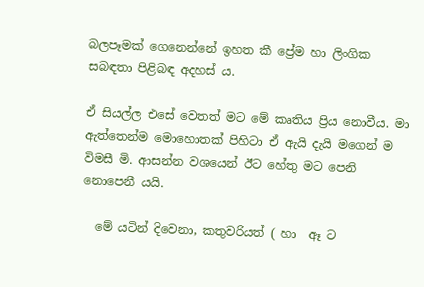බලපෑමක් ගෙනෙන්නේ ඉහත කී ප්‍රේම හා ලිංගික සබඳතා පිළිබඳ අදහස් ය.

ඒ සියල්ල එසේ වෙතත් මට මේ කෘතිය ප්‍රිය නොවීය. මා ඇත්තෙන්ම මොහොතක් පිහිටා ඒ ඇයි දැයි මගෙන් ම විමසී මි. ආසන්න වශයෙන් ඊට හේතු මට පෙනි නොපෙනී යයි.

  මේ යටින් දිවෙනා, කතුවරියත් ( හා  ඈ ට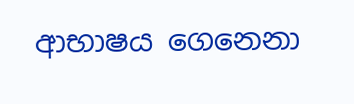ආභාෂය ගෙනෙනා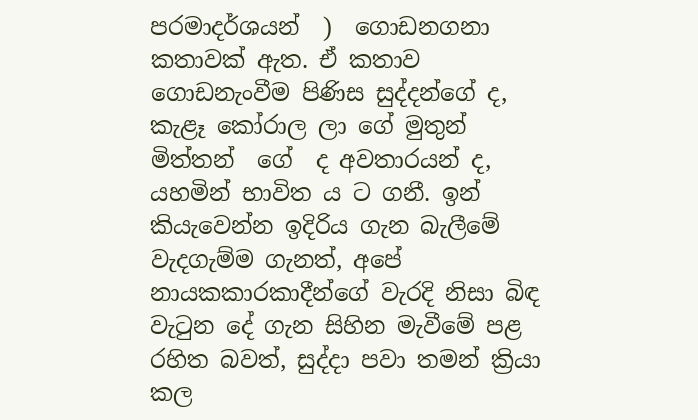පරමාදර්ශයන්  )  ගොඩනගනා කතාවක් ඇත. ඒ කතාව ගොඩනැංවීම පිණිස සුද්දන්ගේ ද,  කැළෑ කෝරාල ලා ගේ මුතුන් මිත්තන්  ගේ  ද අවතාරයන් ද, යහමින් භාවිත ය ට ගනී. ඉන් කියැවෙන්න ඉදිරිය ගැන බැලීමේ වැදගැම්ම ගැනත්, අපේ නායකකාරකාදීන්ගේ වැරදි නිසා බිඳ වැටුන දේ ගැන සිහින මැවීමේ පළ රහිත බවත්, සුද්දා පවා තමන් ක්‍රියා කල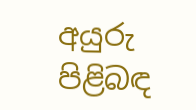අයුරු පිළිබඳ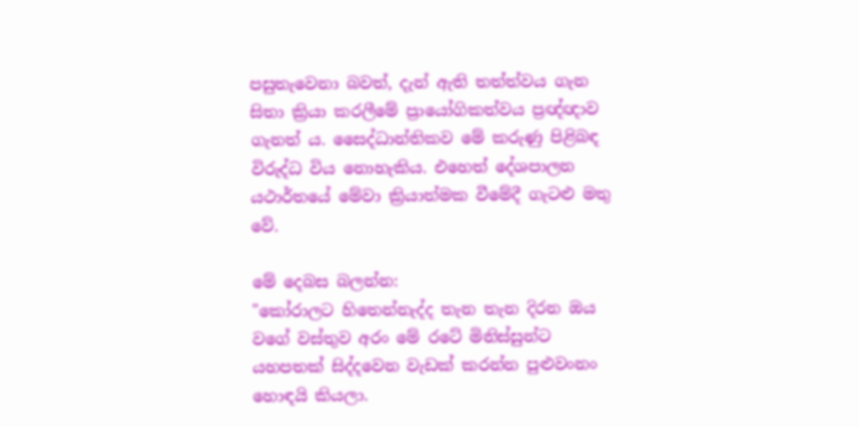පසුතැවෙනා බවත්, දැන් ඇති තත්ත්වය ගැන සිතා ක්‍රියා කරලීමේ ප්‍රායෝගිකත්වය ප්‍රඥ්ඥාව ගැනත් ය. සෛද්ධාන්තිකව මේ කරුණු පිළිබඳ විරුද්ධ විය නොහැකිය. එහෙත් දේශපාලන යථාර්තයේ මේවා ක්‍රියාත්මක වීමේදී ගැටළු මතු වේ.

මේ දෙබස බලන්න:
"කෝරාලට හිතෙන්නැද්ද තැන තැන දිරන ඔය වගේ වස්තුව අරං මේ රටේ මිනිස්සුන්ට  යහපතක් සිද්දවෙන වැඩක් කරන්න පුළුවංනං හොඳයි කියලා.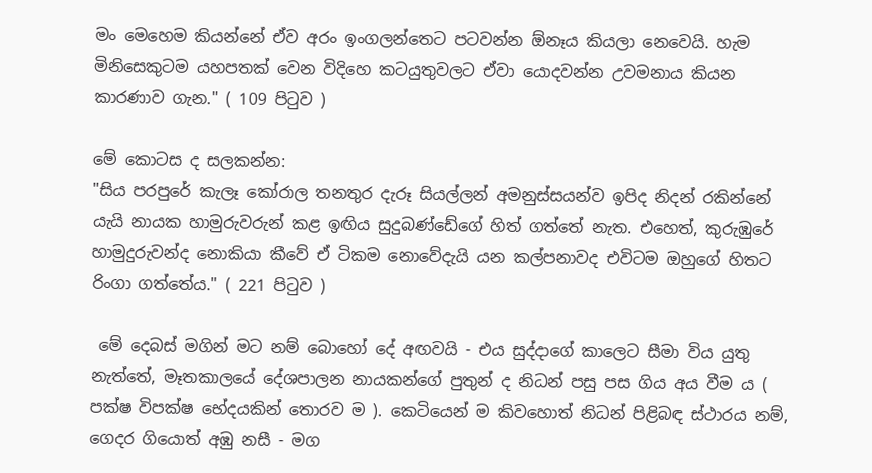මං මෙහෙම කියන්නේ ඒව අරං ඉංගලන්තෙට පටවන්න ඕනෑය කියලා නෙවෙයි. හැම  මිනිසෙකුටම යහපතක් වෙන විදිහෙ කටයුතුවලට ඒවා යොදවන්න උවමනාය කියන කාරණාව ගැන." ( 109 පිටුව )

මේ කොටස ද සලකන්න:
"සිය පරපුරේ කැලෑ කෝරාල තනතුර දැරූ සියල්ලන් අමනුස්සයන්ව ඉපිද නිදන් රකින්නේ යැයි නායක හාමුරුවරුන් කළ ඉඟිය සුදුබණ්ඩේගේ හිත් ගත්තේ නැත. එහෙත්, කුරුඹුරේ හාමුදුරුවන්ද නොකියා කීවේ ඒ ටිකම නොවේදැයි යන කල්පනාවද එවිටම ඔහුගේ හිතට රිංගා ගත්තේය." ( 221 පිටුව )

 මේ දෙබස් මගින් මට නම් බොහෝ දේ අඟවයි - එය සුද්දාගේ කාලෙට සීමා විය යුතු නැත්තේ, මෑතකාලයේ දේශපාලන නායකන්ගේ පුතුන් ද නිධන් පසු පස ගිය අය වීම ය ( පක්ෂ විපක්ෂ භේදයකින් තොරව ම ). කෙටියෙන් ම කිවහොත් නිධන් පිළිබඳ ස්ථාරය නම්, ගෙදර ගියොත් අඹු නසී - මග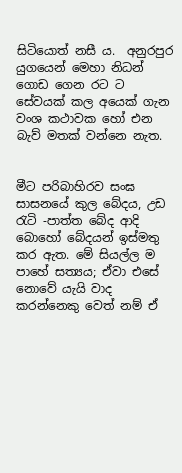සිටියොත් නසී ය.  අනුරපුර යුගයෙන් මෙහා නිධන් ගොඩ ගෙන රට ට සේවයක් කල අයෙක් ගැන  වංශ කථාවක හෝ එන බැව් මතක් වන්නෙ නැත.


මීට පරිබාහිරව සංඝ සාසනයේ කුල බේදය, උඩ රැටි -පාත්ත බේද ආදි බොහෝ බේදයන් ඉස්මතු කර ඇත. මේ සියල්ල ම පාහේ සත්‍යය; ඒවා එසේ නොවේ යැයි වාද කරන්නෙකු වෙත් නම් ඒ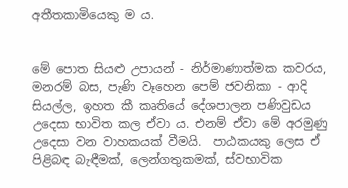අතීතකාමියෙකු ම ය.


මේ පොත සියළු උපායන් - නිර්මාණාත්මක කවරය, මනරම් බස, පැණි වෑහෙන පෙම් ජවනිකා - ආදි සියල්ල, ඉහත කී කෘතියේ දේශපාලන පණිවුඩය උදෙසා භාවිත කල ඒවා ය. එනම් ඒවා මේ අරමුණු උදෙසා වන වාහකයක් වීමයි.  පාඨකයකු ලෙස ඒ පිළිබඳ බැඳීමක්, ලෙන්ගතුකමක්, ස්වභාවික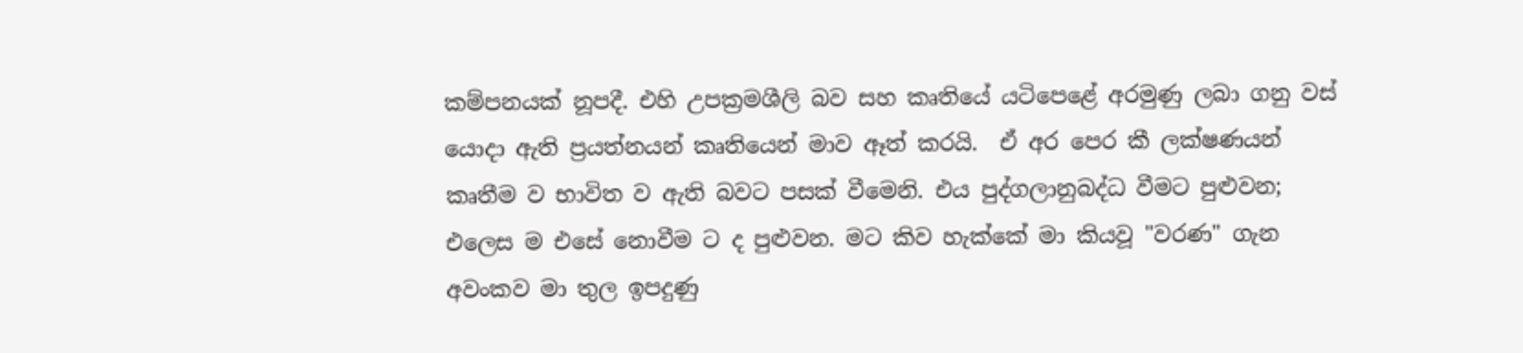කම්පනයක් නූපදී. එහි උපක්‍රමශීලි බව සහ කෘතියේ යටිපෙළේ අරමුණු ලබා ගනු වස් යොදා ඇති ප්‍රයත්නයන් කෘතියෙන් මාව ඈත් කරයි.  ඒ අර පෙර කී ලක්ෂණයන් කෘතීම ව භාවිත ව ඇති බවට පසක් වීමෙනි. එය පුද්ගලානුබද්ධ වීමට පුළුවන; එලෙස ම එසේ නොවීම ට ද පුළුවන. මට කිව හැක්කේ මා කියවූ "වරණ" ගැන අවංකව මා තුල ඉපදුණු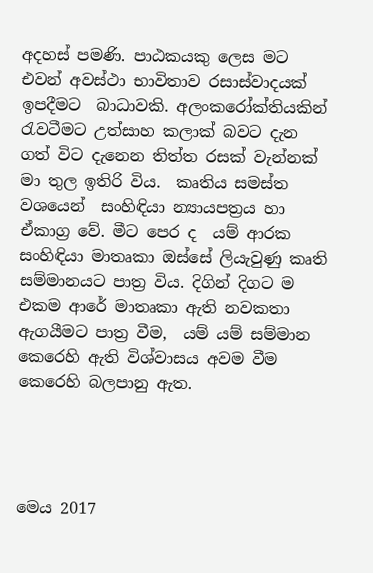අදහස් පමණි. පාඨකයකු ලෙස මට එවන් අවස්ථා භාවිතාව රසාස්වාදයක් ඉපදීමට  බාධාවකි. අලංකරෝක්තියකින් රැවටීමට උත්සාහ කලාක් බවට දැන ගත් විට දැනෙන තිත්ත රසක් වැන්නක් මා තුල ඉතිරි විය.  කෘතිය සමස්ත වශයෙන්  සංහිඳියා න්‍යායපත්‍රය හා ඒකාග්‍ර වේ. මීට පෙර ද  යම් ආරක සංහිඳියා මාතෘකා ඔස්සේ ලියැවුණු කෘති සම්මානයට පාත්‍ර විය. දිගින් දිගට ම එකම ආරේ මාතෘකා ඇති නවකතා ඇගයීමට පාත්‍ර වීම,  යම් යම් සම්මාන කෙරෙහි ඇති විශ්වාසය අවම වීම කෙරෙහි බලපානු ඇත.




මෙය 2017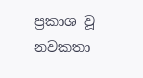ප්‍රකාශ වූ නවකතා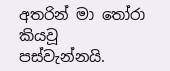අතරින් මා තෝරා කියවූ පස්වැන්නයි.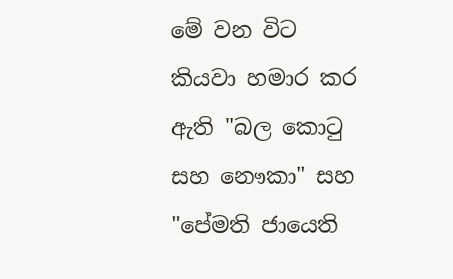මේ වන විට  කියවා හමාර කර ඇති "බල කොටු සහ නෞකා" සහ "පේමති ජායෙති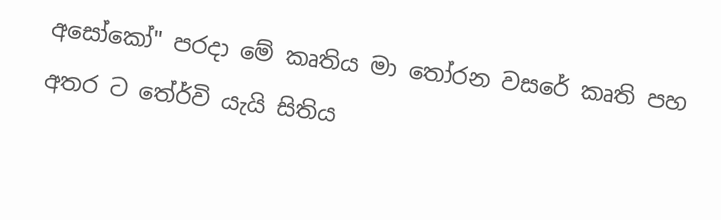අසෝකෝ" පරදා මේ කෘතිය මා තෝරන වසරේ කෘති පහ අතර ට තේර්වි යැයි සිතිය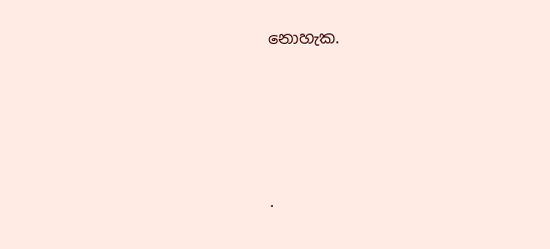නොහැක.





.